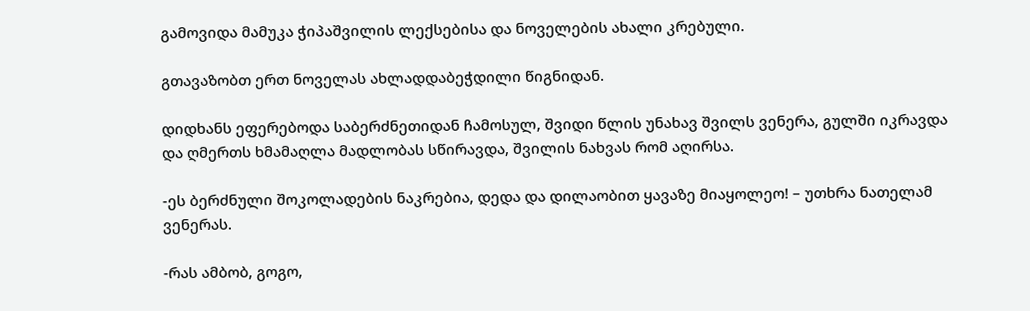გამოვიდა მამუკა ჭიპაშვილის ლექსებისა და ნოველების ახალი კრებული.

გთავაზობთ ერთ ნოველას ახლადდაბეჭდილი წიგნიდან.

დიდხანს ეფერებოდა საბერძნეთიდან ჩამოსულ, შვიდი წლის უნახავ შვილს ვენერა, გულში იკრავდა და ღმერთს ხმამაღლა მადლობას სწირავდა, შვილის ნახვას რომ აღირსა.

-ეს ბერძნული შოკოლადების ნაკრებია, დედა და დილაობით ყავაზე მიაყოლეო! – უთხრა ნათელამ ვენერას.

-რას ამბობ, გოგო,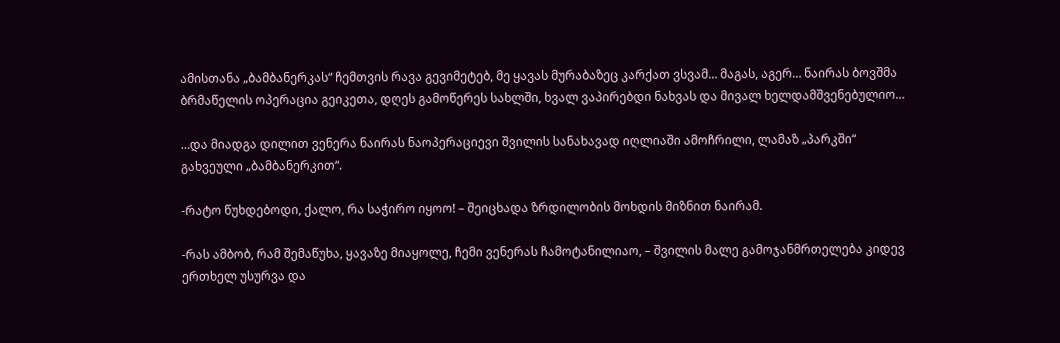ამისთანა „ბამბანერკას“ ჩემთვის რავა გევიმეტებ, მე ყავას მურაბაზეც კარქათ ვსვამ… მაგას, აგერ… ნაირას ბოვშმა ბრმაწელის ოპერაცია გეიკეთა, დღეს გამოწერეს სახლში, ხვალ ვაპირებდი ნახვას და მივალ ხელდამშვენებულიო…

…და მიადგა დილით ვენერა ნაირას ნაოპერაციევი შვილის სანახავად იღლიაში ამოჩრილი, ლამაზ „პარკში“ გახვეული „ბამბანერკით“.

-რატო წუხდებოდი, ქალო, რა საჭირო იყოო! – შეიცხადა ზრდილობის მოხდის მიზნით ნაირამ.

-რას ამბობ, რამ შემაწუხა, ყავაზე მიაყოლე, ჩემი ვენერას ჩამოტანილიაო, – შვილის მალე გამოჯანმრთელება კიდევ ერთხელ უსურვა და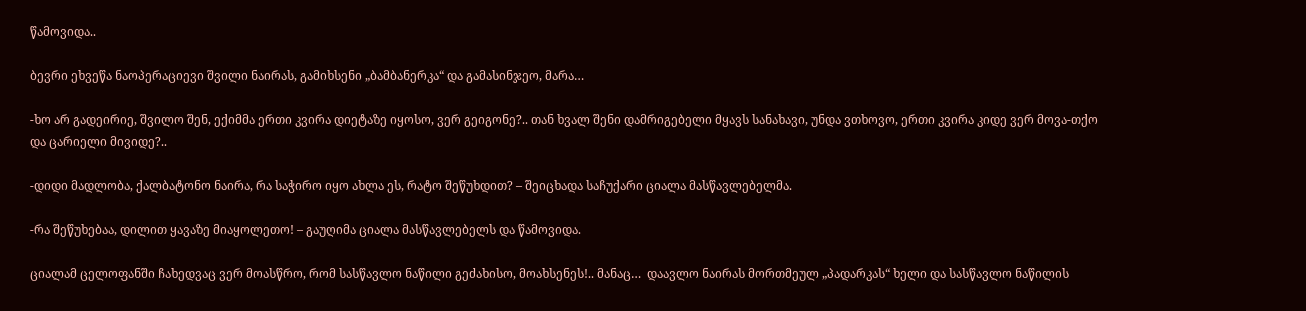წამოვიდა..

ბევრი ეხვეწა ნაოპერაციევი შვილი ნაირას, გამიხსენი „ბამბანერკა“ და გამასინჯეო, მარა…

-ხო არ გადეირიე, შვილო შენ, ექიმმა ერთი კვირა დიეტაზე იყოსო, ვერ გეიგონე?.. თან ხვალ შენი დამრიგებელი მყავს სანახავი, უნდა ვთხოვო, ერთი კვირა კიდე ვერ მოვა-თქო და ცარიელი მივიდე?..

-დიდი მადლობა, ქალბატონო ნაირა, რა საჭირო იყო ახლა ეს, რატო შეწუხდით? – შეიცხადა საჩუქარი ციალა მასწავლებელმა.

-რა შეწუხებაა, დილით ყავაზე მიაყოლეთო! – გაუღიმა ციალა მასწავლებელს და წამოვიდა.

ციალამ ცელოფანში ჩახედვაც ვერ მოასწრო, რომ სასწავლო ნაწილი გეძახისო, მოახსენეს!.. მანაც…  დაავლო ნაირას მორთმეულ „პადარკას“ ხელი და სასწავლო ნაწილის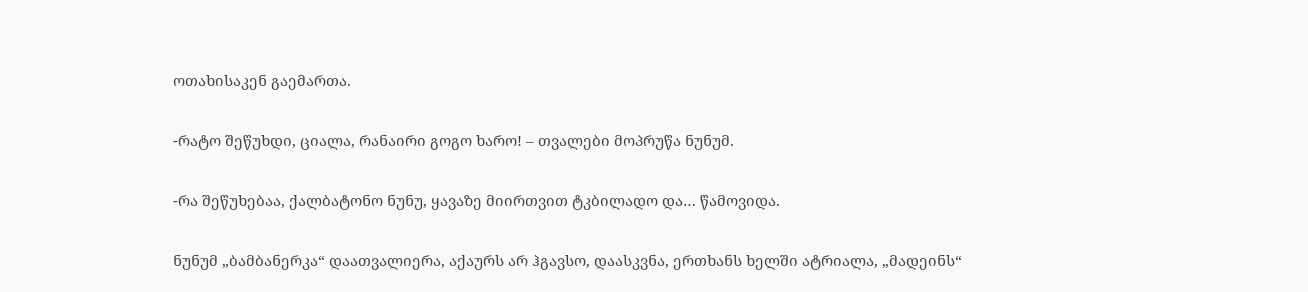ოთახისაკენ გაემართა.

-რატო შეწუხდი, ციალა, რანაირი გოგო ხარო! – თვალები მოპრუწა ნუნუმ.

-რა შეწუხებაა, ქალბატონო ნუნუ, ყავაზე მიირთვით ტკბილადო და… წამოვიდა.

ნუნუმ „ბამბანერკა“ დაათვალიერა, აქაურს არ ჰგავსო, დაასკვნა, ერთხანს ხელში ატრიალა, „მადეინს“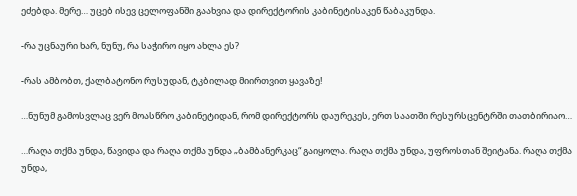ეძებდა. მერე… უცებ ისევ ცელოფანში გაახვია და დირექტორის კაბინეტისაკენ წაბაკუნდა.

-რა უცნაური ხარ, ნუნუ, რა საჭირო იყო ახლა ეს?

-რას ამბობთ, ქალბატონო რუსუდან, ტკბილად მიირთვით ყავაზე!

…ნუნუმ გამოსვლაც ვერ მოასწრო კაბინეტიდან, რომ დირექტორს დაურეკეს, ერთ საათში რესურსცენტრში თათბირიაო…

…რაღა თქმა უნდა, წავიდა და რაღა თქმა უნდა „ბამბანერკაც“ გაიყოლა. რაღა თქმა უნდა, უფროსთან შეიტანა. რაღა თქმა უნდა,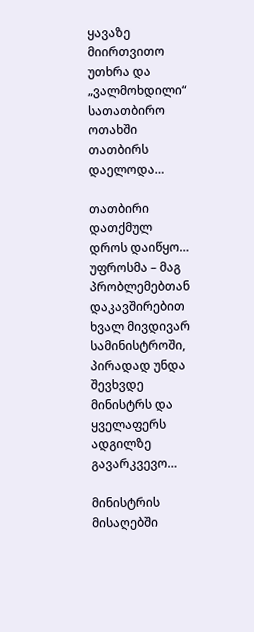ყავაზე მიირთვითო უთხრა და „ვალმოხდილი“ სათათბირო ოთახში თათბირს დაელოდა…

თათბირი დათქმულ დროს დაიწყო… უფროსმა – მაგ პრობლემებთან დაკავშირებით ხვალ მივდივარ სამინისტროში, პირადად უნდა შევხვდე მინისტრს და ყველაფერს ადგილზე გავარკვევო…

მინისტრის მისაღებში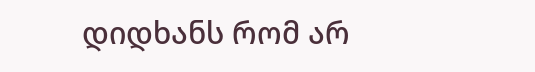დიდხანს რომ არ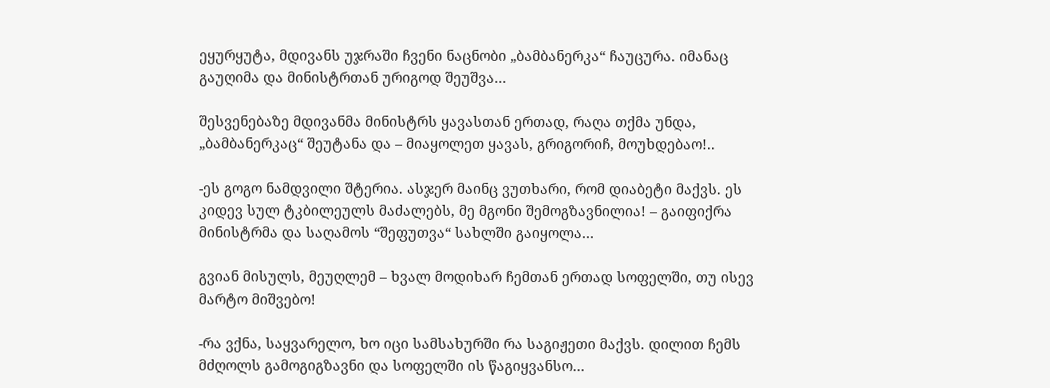ეყურყუტა, მდივანს უჯრაში ჩვენი ნაცნობი „ბამბანერკა“ ჩაუცურა. იმანაც გაუღიმა და მინისტრთან ურიგოდ შეუშვა…

შესვენებაზე მდივანმა მინისტრს ყავასთან ერთად, რაღა თქმა უნდა, „ბამბანერკაც“ შეუტანა და – მიაყოლეთ ყავას, გრიგორიჩ, მოუხდებაო!..

-ეს გოგო ნამდვილი შტერია. ასჯერ მაინც ვუთხარი, რომ დიაბეტი მაქვს. ეს კიდევ სულ ტკბილეულს მაძალებს, მე მგონი შემოგზავნილია! – გაიფიქრა მინისტრმა და საღამოს “შეფუთვა“ სახლში გაიყოლა…

გვიან მისულს, მეუღლემ – ხვალ მოდიხარ ჩემთან ერთად სოფელში, თუ ისევ მარტო მიშვებო!

-რა ვქნა, საყვარელო, ხო იცი სამსახურში რა საგიჟეთი მაქვს. დილით ჩემს მძღოლს გამოგიგზავნი და სოფელში ის წაგიყვანსო…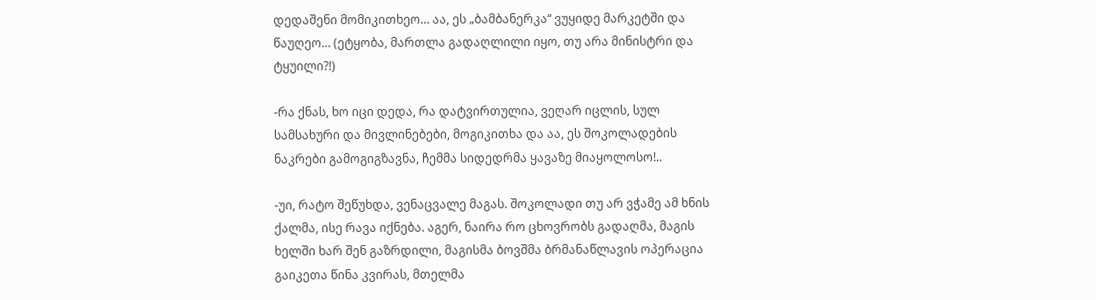დედაშენი მომიკითხეო… აა, ეს „ბამბანერკა“ ვუყიდე მარკეტში და წაუღეო… (ეტყობა, მართლა გადაღლილი იყო, თუ არა მინისტრი და ტყუილი?!)

-რა ქნას, ხო იცი დედა, რა დატვირთულია, ვეღარ იცლის, სულ სამსახური და მივლინებები, მოგიკითხა და აა, ეს შოკოლადების ნაკრები გამოგიგზავნა, ჩემმა სიდედრმა ყავაზე მიაყოლოსო!..

-უი, რატო შეწუხდა, ვენაცვალე მაგას. შოკოლადი თუ არ ვჭამე ამ ხნის ქალმა, ისე რავა იქნება. აგერ, ნაირა რო ცხოვრობს გადაღმა, მაგის ხელში ხარ შენ გაზრდილი, მაგისმა ბოვშმა ბრმანაწლავის ოპერაცია გაიკეთა წინა კვირას, მთელმა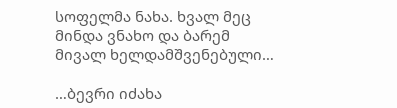სოფელმა ნახა. ხვალ მეც მინდა ვნახო და ბარემ მივალ ხელდამშვენებული…

…ბევრი იძახა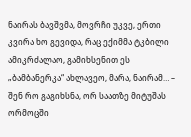ნაირას ბავშვმა, მოვრჩი უკვე, ერთი კვირა ხო გევიდა, რაც ექიმმა ტკბილი ამიკრძალაო, გამიხსენით ეს „ბამბანერკა“ ახლავეო, მარა, ნაირამ… – შენ რო გაგიხსნა, ორ საათზე მიტუშას ორმოცში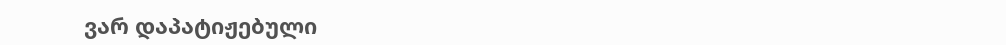ვარ დაპატიჟებული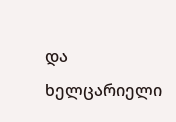და ხელცარიელი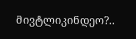მივტლიკინდეო?..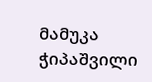მამუკა ჭიპაშვილი